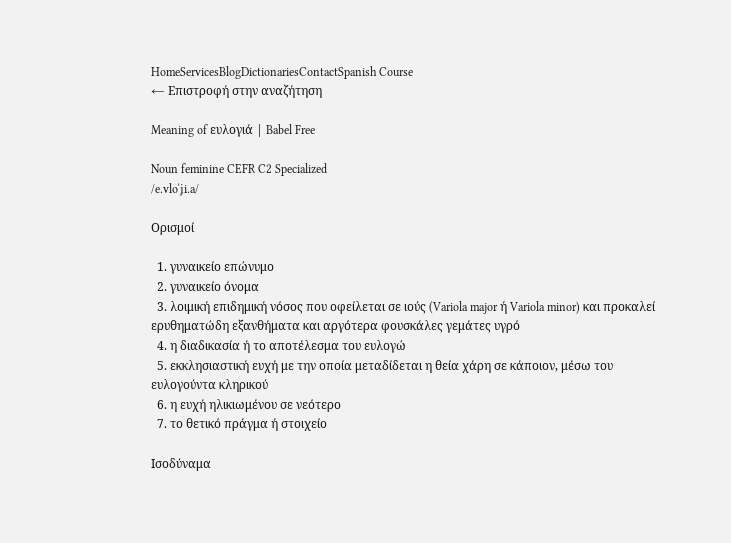HomeServicesBlogDictionariesContactSpanish Course
← Επιστροφή στην αναζήτηση

Meaning of ευλογιά | Babel Free

Noun feminine CEFR C2 Specialized
/e.vloˈʝi.a/

Ορισμοί

  1. γυναικείο επώνυμο
  2. γυναικείο όνομα
  3. λοιμική επιδημική νόσος που οφείλεται σε ιούς (Variola major ή Variola minor) και προκαλεί ερυθηματώδη εξανθήματα και αργότερα φουσκάλες γεμάτες υγρό
  4. η διαδικασία ή το αποτέλεσμα του ευλογώ
  5. εκκλησιαστική ευχή με την οποία μεταδίδεται η θεία χάρη σε κάποιον, μέσω του ευλογούντα κληρικού
  6. η ευχή ηλικιωμένου σε νεότερο
  7. το θετικό πράγμα ή στοιχείο

Ισοδύναμα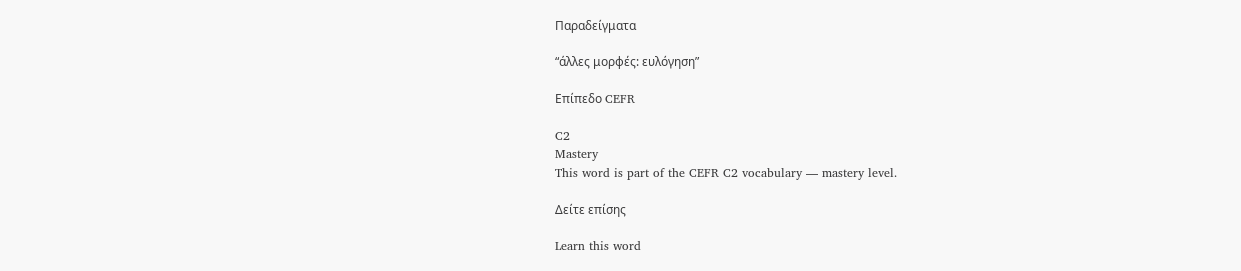Παραδείγματα

“άλλες μορφές: ευλόγηση”

Επίπεδο CEFR

C2
Mastery
This word is part of the CEFR C2 vocabulary — mastery level.

Δείτε επίσης

Learn this word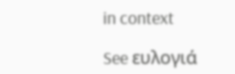in context

See ευλογιά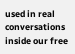used in real conversations inside our free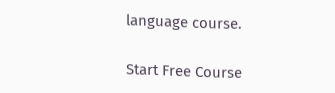language course.

Start Free Course